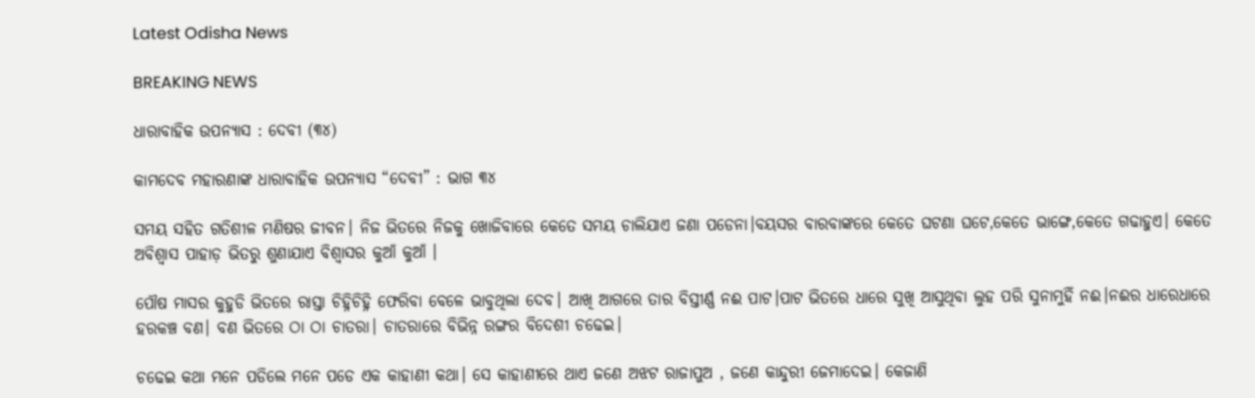Latest Odisha News

BREAKING NEWS

ଧାରାବାହିକ ଉପନ୍ୟାସ : ଦେବୀ (୩୪)

କାମଦେବ ମହାରଣାଙ୍କ ଧାରାବାହିକ ଉପନ୍ୟାସ “ଦେବୀ” : ଭାଗ ୩୪

ସମୟ ସହିତ ଗତିଶୀଳ ମଣିଷର ଜୀବନ। ନିଜ ଭିତରେ ନିଜକୁ ଖୋଜିବାରେ କେତେ ସମୟ ଚାଲିଯାଏ ଜଣା ପଡେନା।ବୟସର ବାରବାଙ୍କରେ କେତେ ଘଟଣା ଘଟେ,କେତେ ଭାଙ୍ଗେ,କେତେ ଗଢାହୁଏ। କେତେ ଅବିଶ୍ବାସ ପାହାଡ଼ ଭିତରୁ ଶୁଣାଯାଏ ବିଶ୍ଵାସର କୁଆଁ କୁଆଁ ।

ପୌଷ ମାସର କୁହୁଡି ଭିତରେ ରାସ୍ତା ଚିହ୍ନିଚିହ୍ନି ଫେରିବା ବେଳେ ଭାବୁଥିଲା ଦେବ। ଆଖି ଆଗରେ ତାର ବିସ୍ତୀର୍ଣ୍ଣ ନଈ ପାଟ।ପାଟ ଭିତରେ ଧାରେ ସୁଖି ଆସୁଥିବା ଲୁହ ପରି ସୁନାମୁହିଁ ନଈ।ନଈର ଧାରେଧାରେ ହରକଞ୍ଚ ବଣ। ବଣ ଭିତରେ ଠା ଠା ଚାତରା। ଚାତରାରେ ବିଭିନ୍ନ ରଙ୍ଗର ବିଦେଶୀ ଚଢେଇ।

ଚଢେଇ କଥା ମନେ ପଡିଲେ ମନେ ପଡେ ଏକ କାହାଣୀ କଥା। ସେ କାହାଣୀରେ ଥାଏ ଜଣେ ଅଝଟ ରାଜାପୁଅ , ଜଣେ କାନ୍ଦୁରୀ ଜେମାଦେଇ। କେଜାଣି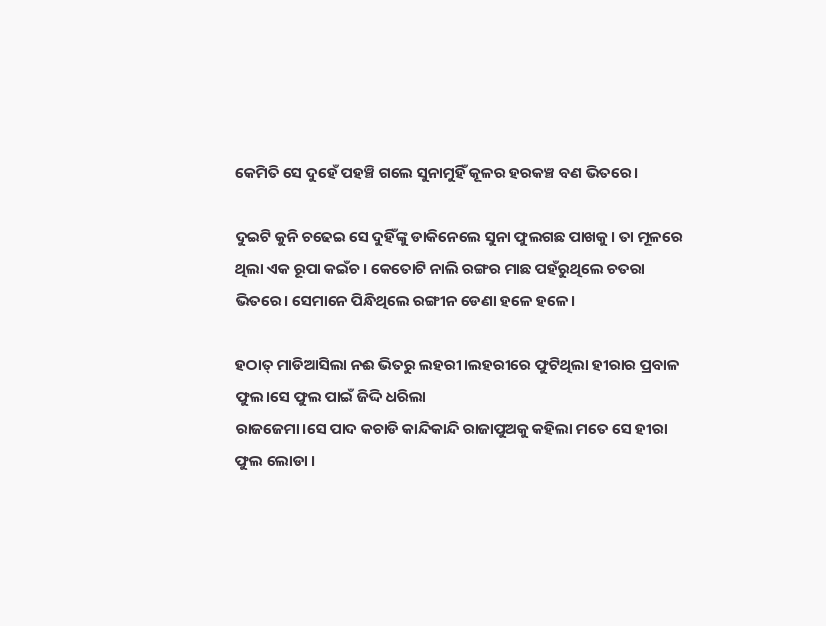କେମିତି ସେ ଦୁହେଁ ପହଞ୍ଚି ଗଲେ ସୁନାମୁହିଁ କୂଳର ହରକଞ୍ଚ ବଣ ଭିତରେ।

ଦୁଇଟି କୁନି ଚଢେଇ ସେ ଦୁହିଁଙ୍କୁ ଡାକିନେଲେ ସୁନା ଫୁଲଗଛ ପାଖକୁ। ତା ମୂଳରେ ଥିଲା ଏକ ରୂପା କଇଁଚ। କେତୋଟି ନାଲି ରଙ୍ଗର ମାଛ ପହଁରୁଥିଲେ ଚତରା ଭିତରେ। ସେମାନେ ପିନ୍ଧିଥିଲେ ରଙ୍ଗୀନ ଡେଣା ହଳେ ହଳେ।

ହଠାତ୍ ମାଡିଆସିଲା ନଈ ଭିତରୁ ଲହରୀ।ଲହରୀରେ ଫୁଟିଥିଲା ହୀରାର ପ୍ରବାଳ ଫୁଲ।ସେ ଫୁଲ ପାଇଁ ଜିଦ୍ଦି ଧରିଲା
ରାଜଜେମା।ସେ ପାଦ କଚାଡି କାନ୍ଦିକାନ୍ଦି ରାଜାପୁଅକୁ କହିଲା ମତେ ସେ ହୀରା ଫୁଲ ଲୋଡା ।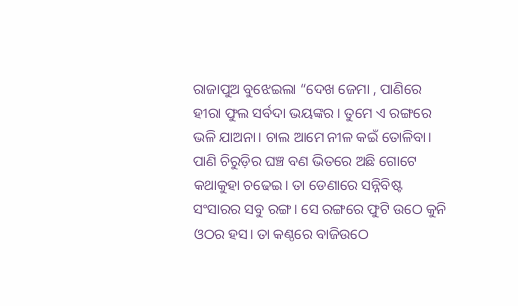ରାଜାପୁଅ ବୁଝେଇଲା “ଦେଖ ଜେମା , ପାଣିରେ ହୀରା ଫୁଲ ସର୍ବଦା ଭୟଙ୍କର। ତୁମେ ଏ ରଙ୍ଗରେ ଭଳି ଯାଅନା। ଚାଲ ଆମେ ନୀଳ କଇଁ ତୋଳିବା। ପାଣି ଚିରୁଡ଼ିର ଘଞ୍ଚ ବଣ ଭିତରେ ଅଛି ଗୋଟେ କଥାକୁହା ଚଢେଇ। ତା ଡେଣାରେ ସନ୍ନିବିଷ୍ଟ ସଂସାରର ସବୁ ରଙ୍ଗ। ସେ ରଙ୍ଗରେ ଫୁଟି ଉଠେ କୁନି ଓଠର ହସ। ତା କଣ୍ଠରେ ବାଜିଉଠେ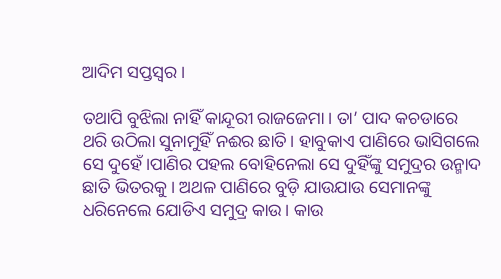ଆଦିମ ସପ୍ତସ୍ୱର।

ତଥାପି ବୁଝିଲା ନାହିଁ କାନ୍ଦୂରୀ ରାଜଜେମା। ତା’ ପାଦ କଚଡାରେ ଥରି ଉଠିଲା ସୁନାମୁହିଁ ନଈର ଛାତି। ହାବୁକାଏ ପାଣିରେ ଭାସିଗଲେ ସେ ଦୁହେଁ।ପାଣିର ପହଲ ବୋହିନେଲା ସେ ଦୁହିଁଙ୍କୁ ସମୁଦ୍ରର ଉନ୍ମାଦ ଛାତି ଭିତରକୁ। ଅଥଳ ପାଣିରେ ବୁଡ଼ି ଯାଉଯାଉ ସେମାନଙ୍କୁ ଧରିନେଲେ ଯୋଡିଏ ସମୁଦ୍ର କାଉ। କାଉ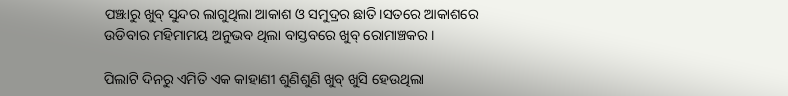ପଞ୍ଝାରୁ ଖୁବ୍ ସୁନ୍ଦର ଲାଗୁଥିଲା ଆକାଶ ଓ ସମୁଦ୍ରର ଛାତି।ସତରେ ଆକାଶରେ ଉଡିବାର ମହିମାମୟ ଅନୁଭବ ଥିଲା ବାସ୍ତବରେ ଖୁବ୍ ରୋମାଞ୍ଚକର।

ପିଲାଟି ଦିନରୁ ଏମିତି ଏକ କାହାଣୀ ଶୁଣିଶୁଣି ଖୁବ୍ ଖୁସି ହେଉଥିଲା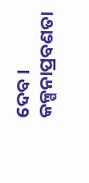ଦେବ। କଳ୍ପନାପ୍ରବଣତା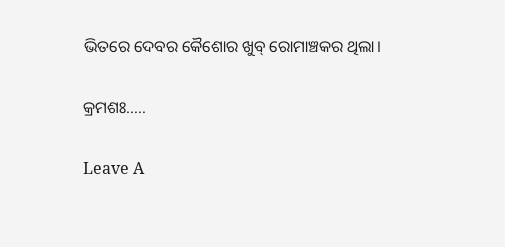ଭିତରେ ଦେବର କୈଶୋର ଖୁବ୍ ରୋମାଞ୍ଚକର ଥିଲା।

କ୍ରମଶଃ…..

Leave A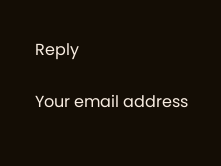Reply

Your email address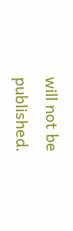will not be published.